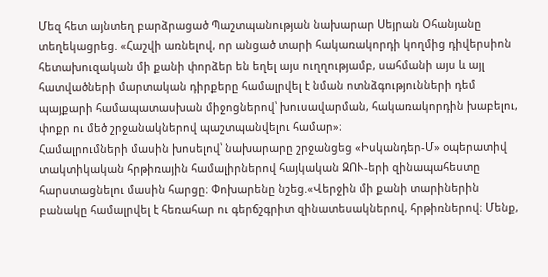Մեզ հետ այնտեղ բարձրացած Պաշտպանության նախարար Սեյրան Օհանյանը տեղեկացրեց. «Հաշվի առնելով, որ անցած տարի հակառակորդի կողմից դիվերսիոն հետախուզական մի քանի փորձեր են եղել այս ուղղությամբ, սահմանի այս և այլ հատվածների մարտական դիրքերը համալրվել է նման ոտնձգությունների դեմ պայքարի համապատասխան միջոցներով՝ խուսավարման, հակառակորդին խաբելու, փոքր ու մեծ շրջանակներով պաշտպանվելու համար»։
Համալրումների մասին խոսելով՝ նախարարը շրջանցեց «Իսկանդեր-Մ» օպերատիվ տակտիկական հրթիռային համալիրներով հայկական ԶՈՒ-երի զինապահեստը հարստացնելու մասին հարցը։ Փոխարենը նշեց.«Վերջին մի քանի տարիներին բանակը համալրվել է հեռահար ու գերճշգրիտ զինատեսակներով, հրթիռներով։ Մենք,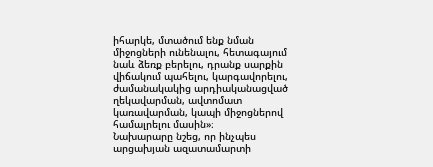իհարկե, մտածում ենք նման միջոցների ունենալու, հետագայում նաև ձեռք բերելու, դրանք սարքին վիճակում պահելու, կարգավորելու, ժամանակակից արդիականացված ղեկավարման, ավտոմատ կառավարման, կապի միջոցներով համալրելու մասին»։
Նախարարը նշեց, որ ինչպես արցախյան ազատամարտի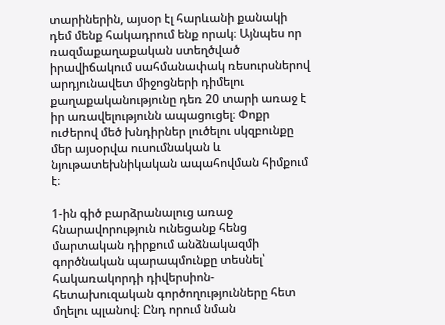տարիներին, այսօր էլ հարևանի քանակի դեմ մենք հակադրում ենք որակ։ Այնպես որ ռազմաքաղաքական ստեղծված իրավիճակում սահմանափակ ռեսուրսներով արդյունավետ միջոցների դիմելու քաղաքականությունը դեռ 20 տարի առաջ է իր առավելությունն ապացուցել։ Փոքր ուժերով մեծ խնդիրներ լուծելու սկզբունքը մեր այսօրվա ուսումնական և նյութատեխնիկական ապահովման հիմքում է։

1-ին գիծ բարձրանալուց առաջ հնարավորություն ունեցանք հենց մարտական դիրքում անձնակազմի գործնական պարապմունքը տեսնել՝ հակառակորդի դիվերսիոն-հետախուզական գործողությունները հետ մղելու պլանով։ Ընդ որում նման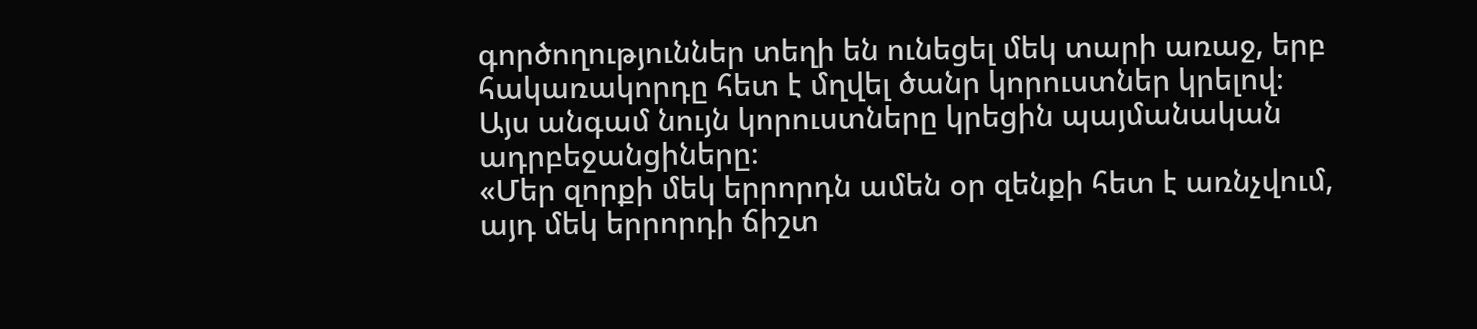գործողություններ տեղի են ունեցել մեկ տարի առաջ, երբ հակառակորդը հետ է մղվել ծանր կորուստներ կրելով։ Այս անգամ նույն կորուստները կրեցին պայմանական ադրբեջանցիները։
«Մեր զորքի մեկ երրորդն ամեն օր զենքի հետ է առնչվում, այդ մեկ երրորդի ճիշտ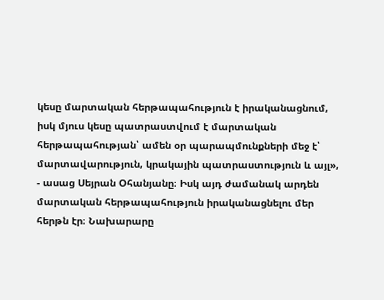կեսը մարտական հերթապահություն է իրականացնում, իսկ մյուս կեսը պատրաստվում է մարտական հերթապահության՝ ամեն օր պարապմունքների մեջ է՝ մարտավարություն, կրակային պատրաստություն և այլ», - ասաց Սեյրան Օհանյանը։ Իսկ այդ ժամանակ արդեն մարտական հերթապահություն իրականացնելու մեր հերթն էր։ Նախարարը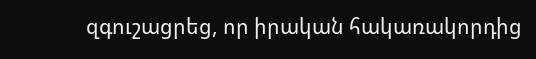զգուշացրեց, որ իրական հակառակորդից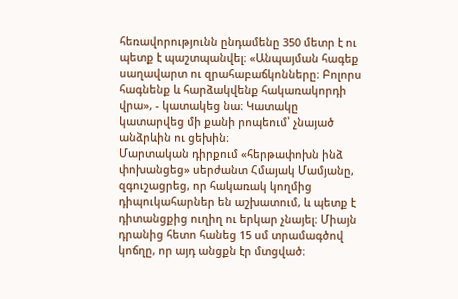հեռավորությունն ընդամենը 350 մետր է ու պետք է պաշտպանվել։ «Անպայման հագեք սաղավարտ ու զրահաբաճկոնները։ Բոլորս հագնենք և հարձակվենք հակառակորդի վրա», - կատակեց նա։ Կատակը կատարվեց մի քանի րոպեում՝ չնայած անձրևին ու ցեխին։
Մարտական դիրքում «հերթափոխն ինձ փոխանցեց» սերժանտ Հմայակ Մամյանը, զգուշացրեց, որ հակառակ կողմից դիպուկահարներ են աշխատում, և պետք է դիտանցքից ուղիղ ու երկար չնայել։ Միայն դրանից հետո հանեց 15 սմ տրամագծով կոճղը, որ այդ անցքն էր մտցված։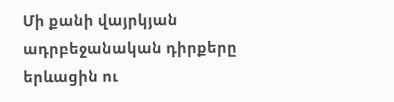Մի քանի վայրկյան ադրբեջանական դիրքերը երևացին ու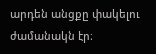արդեն անցքը փակելու ժամանակն էր։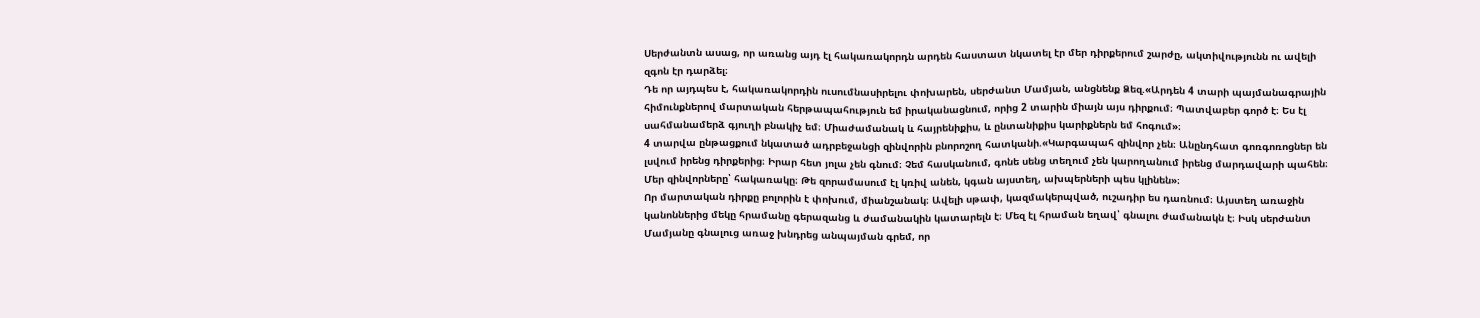Սերժանտն ասաց, որ առանց այդ էլ հակառակորդն արդեն հաստատ նկատել էր մեր դիրքերում շարժը, ակտիվությունն ու ավելի զգոն էր դարձել։
Դե որ այդպես է, հակառակորդին ուսումնասիրելու փոխարեն, սերժանտ Մամյան, անցնենք Ձեզ.«Արդեն 4 տարի պայմանագրային հիմունքներով մարտական հերթապահություն եմ իրականացնում, որից 2 տարին միայն այս դիրքում։ Պատվաբեր գործ է։ Ես էլ սահմանամերձ գյուղի բնակիչ եմ։ Միաժամանակ և հայրենիքիս, և ընտանիքիս կարիքներն եմ հոգում»։
4 տարվա ընթացքում նկատած ադրբեջանցի զինվորին բնորոշող հատկանի.«Կարգապահ զինվոր չեն։ Անընդհատ գոռգոռոցներ են լսվում իրենց դիրքերից։ Իրար հետ յոլա չեն գնում։ Չեմ հասկանում, գոնե սենց տեղում չեն կարողանում իրենց մարդավարի պահեն։ Մեր զինվորները՝ հակառակը։ Թե զորամասում էլ կռիվ անեն, կգան այստեղ, ախպերների պես կլինեն»։
Որ մարտական դիրքը բոլորին է փոխում, միանշանակ։ Ավելի սթափ, կազմակերպված, ուշադիր ես դառնում։ Այստեղ առաջին կանոններից մեկը հրամանը գերազանց և ժամանակին կատարելն է։ Մեզ էլ հրաման եղավ՝ գնալու ժամանակն է։ Իսկ սերժանտ Մամյանը գնալուց առաջ խնդրեց անպայման գրեմ, որ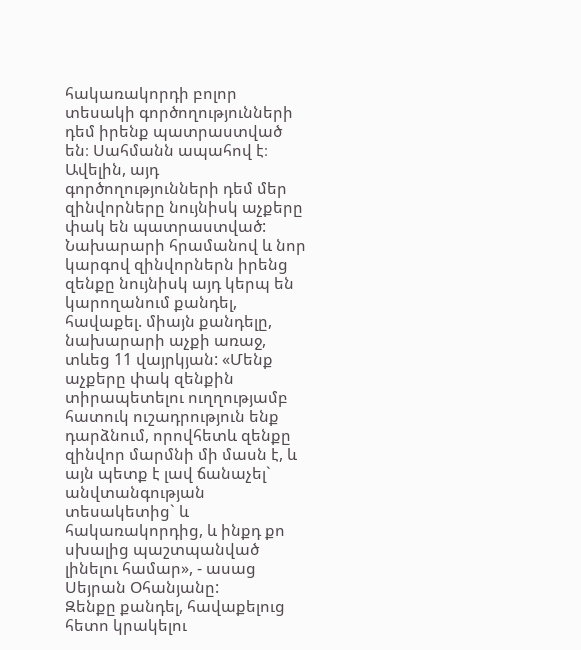հակառակորդի բոլոր տեսակի գործողությունների դեմ իրենք պատրաստված են։ Սահմանն ապահով է։
Ավելին, այդ գործողությունների դեմ մեր զինվորները նույնիսկ աչքերը փակ են պատրաստված: Նախարարի հրամանով և նոր կարգով զինվորներն իրենց զենքը նույնիսկ այդ կերպ են կարողանում քանդել, հավաքել. միայն քանդելը, նախարարի աչքի առաջ, տևեց 11 վայրկյան: «Մենք աչքերը փակ զենքին տիրապետելու ուղղությամբ հատուկ ուշադրություն ենք դարձնում, որովհետև զենքը զինվոր մարմնի մի մասն է, և այն պետք է լավ ճանաչել` անվտանգության տեսակետից` և հակառակորդից, և ինքդ քո սխալից պաշտպանված լինելու համար», - ասաց Սեյրան Օհանյանը:
Զենքը քանդել, հավաքելուց հետո կրակելու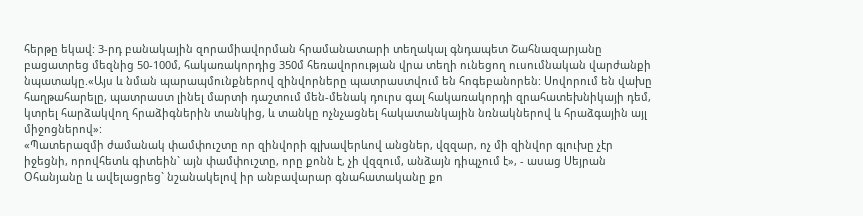հերթը եկավ: 3-րդ բանակային զորամիավորման հրամանատարի տեղակալ գնդապետ Շահնազարյանը բացատրեց մեզնից 50-100մ, հակառակորդից 350մ հեռավորության վրա տեղի ունեցող ուսումնական վարժանքի նպատակը.«Այս և նման պարապմունքներով զինվորները պատրաստվում են հոգեբանորեն: Սովորում են վախը հաղթահարելը, պատրաստ լինել մարտի դաշտում մեն-մենակ դուրս գալ հակառակորդի զրահատեխնիկայի դեմ, կտրել հարձակվող հրաձիգներին տանկից, և տանկը ոչնչացնել հակատանկային նռնակներով և հրաձգային այլ միջոցներով»:
«Պատերազմի ժամանակ փամփուշտը որ զինվորի գլխավերևով անցներ, վզզար, ոչ մի զինվոր գլուխը չէր իջեցնի, որովհետև գիտեին` այն փամփուշտը, որը քոնն է, չի վզզում, անձայն դիպչում է», - ասաց Սեյրան Օհանյանը և ավելացրեց` նշանակելով իր անբավարար գնահատականը քո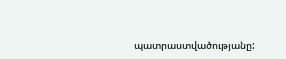պատրաստվածությանը: